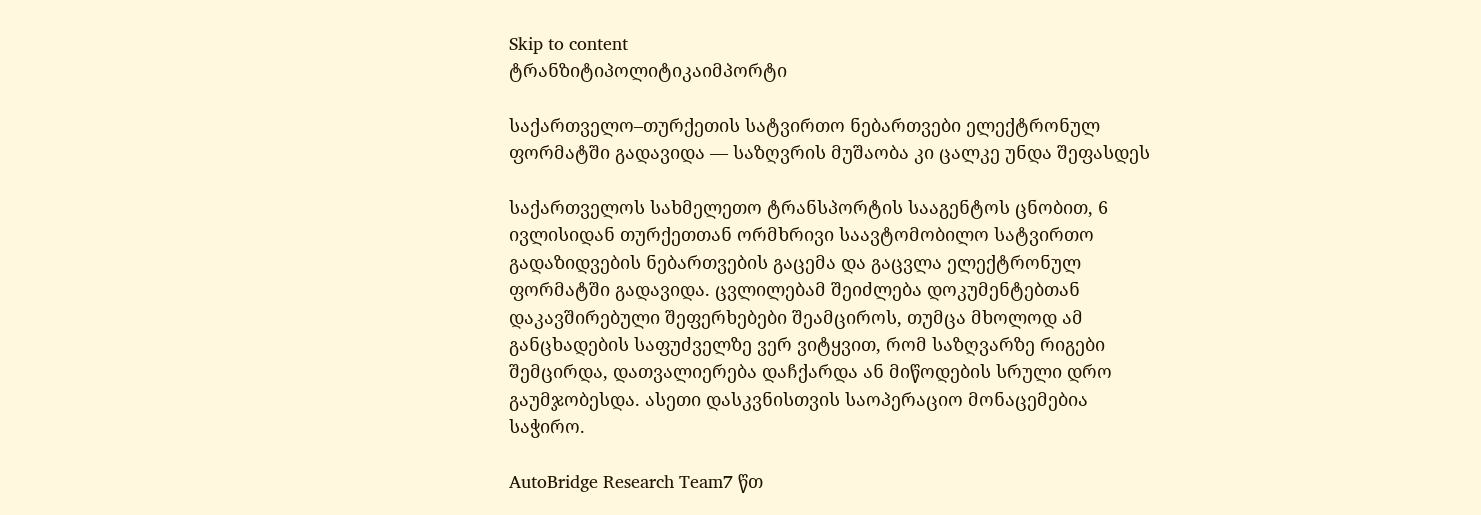Skip to content
ტრანზიტიპოლიტიკაიმპორტი

საქართველო–თურქეთის სატვირთო ნებართვები ელექტრონულ ფორმატში გადავიდა — საზღვრის მუშაობა კი ცალკე უნდა შეფასდეს

საქართველოს სახმელეთო ტრანსპორტის სააგენტოს ცნობით, 6 ივლისიდან თურქეთთან ორმხრივი საავტომობილო სატვირთო გადაზიდვების ნებართვების გაცემა და გაცვლა ელექტრონულ ფორმატში გადავიდა. ცვლილებამ შეიძლება დოკუმენტებთან დაკავშირებული შეფერხებები შეამციროს, თუმცა მხოლოდ ამ განცხადების საფუძველზე ვერ ვიტყვით, რომ საზღვარზე რიგები შემცირდა, დათვალიერება დაჩქარდა ან მიწოდების სრული დრო გაუმჯობესდა. ასეთი დასკვნისთვის საოპერაციო მონაცემებია საჭირო.

AutoBridge Research Team7 წთ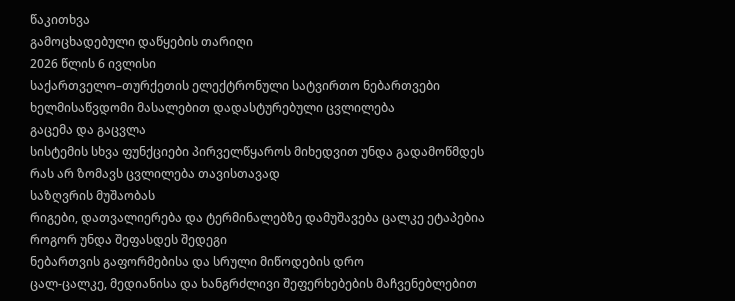წაკითხვა
გამოცხადებული დაწყების თარიღი
2026 წლის 6 ივლისი
საქართველო–თურქეთის ელექტრონული სატვირთო ნებართვები
ხელმისაწვდომი მასალებით დადასტურებული ცვლილება
გაცემა და გაცვლა
სისტემის სხვა ფუნქციები პირველწყაროს მიხედვით უნდა გადამოწმდეს
რას არ ზომავს ცვლილება თავისთავად
საზღვრის მუშაობას
რიგები, დათვალიერება და ტერმინალებზე დამუშავება ცალკე ეტაპებია
როგორ უნდა შეფასდეს შედეგი
ნებართვის გაფორმებისა და სრული მიწოდების დრო
ცალ-ცალკე, მედიანისა და ხანგრძლივი შეფერხებების მაჩვენებლებით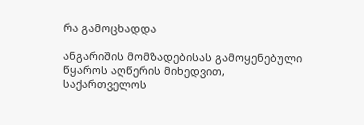რა გამოცხადდა

ანგარიშის მომზადებისას გამოყენებული წყაროს აღწერის მიხედვით, საქართველოს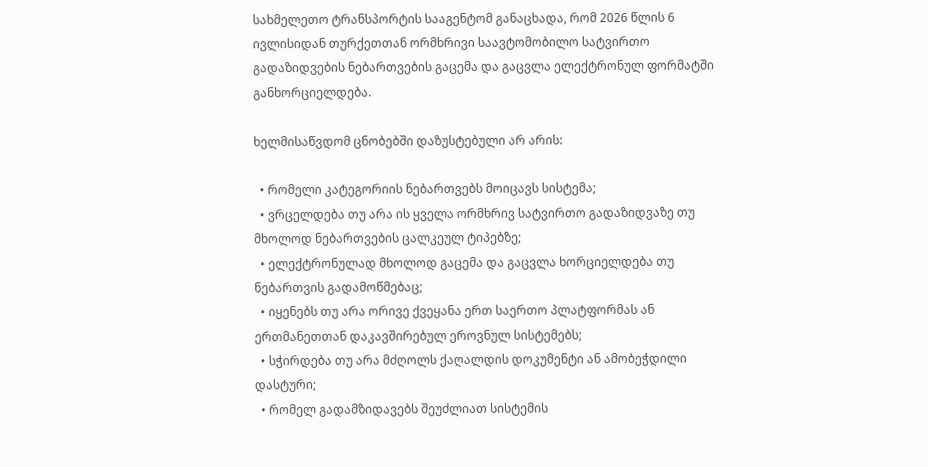სახმელეთო ტრანსპორტის სააგენტომ განაცხადა, რომ 2026 წლის 6 ივლისიდან თურქეთთან ორმხრივი საავტომობილო სატვირთო გადაზიდვების ნებართვების გაცემა და გაცვლა ელექტრონულ ფორმატში განხორციელდება.

ხელმისაწვდომ ცნობებში დაზუსტებული არ არის:

  • რომელი კატეგორიის ნებართვებს მოიცავს სისტემა;
  • ვრცელდება თუ არა ის ყველა ორმხრივ სატვირთო გადაზიდვაზე თუ მხოლოდ ნებართვების ცალკეულ ტიპებზე;
  • ელექტრონულად მხოლოდ გაცემა და გაცვლა ხორციელდება თუ ნებართვის გადამოწმებაც;
  • იყენებს თუ არა ორივე ქვეყანა ერთ საერთო პლატფორმას ან ერთმანეთთან დაკავშირებულ ეროვნულ სისტემებს;
  • სჭირდება თუ არა მძღოლს ქაღალდის დოკუმენტი ან ამობეჭდილი დასტური;
  • რომელ გადამზიდავებს შეუძლიათ სისტემის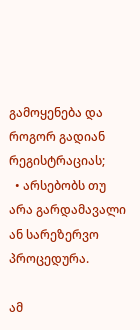გამოყენება და როგორ გადიან რეგისტრაციას;
  • არსებობს თუ არა გარდამავალი ან სარეზერვო პროცედურა.

ამ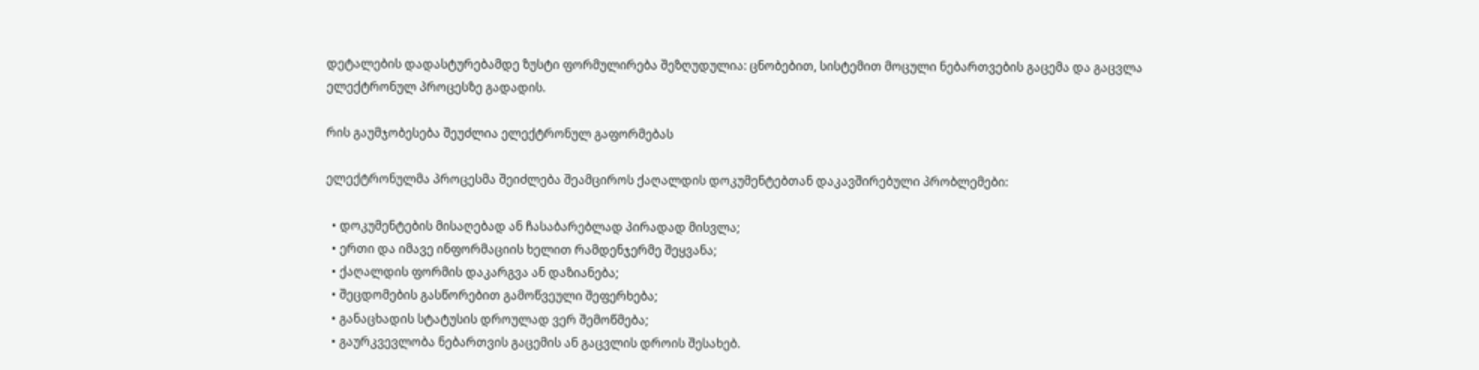დეტალების დადასტურებამდე ზუსტი ფორმულირება შეზღუდულია: ცნობებით, სისტემით მოცული ნებართვების გაცემა და გაცვლა ელექტრონულ პროცესზე გადადის.

რის გაუმჯობესება შეუძლია ელექტრონულ გაფორმებას

ელექტრონულმა პროცესმა შეიძლება შეამციროს ქაღალდის დოკუმენტებთან დაკავშირებული პრობლემები:

  • დოკუმენტების მისაღებად ან ჩასაბარებლად პირადად მისვლა;
  • ერთი და იმავე ინფორმაციის ხელით რამდენჯერმე შეყვანა;
  • ქაღალდის ფორმის დაკარგვა ან დაზიანება;
  • შეცდომების გასწორებით გამოწვეული შეფერხება;
  • განაცხადის სტატუსის დროულად ვერ შემოწმება;
  • გაურკვევლობა ნებართვის გაცემის ან გაცვლის დროის შესახებ.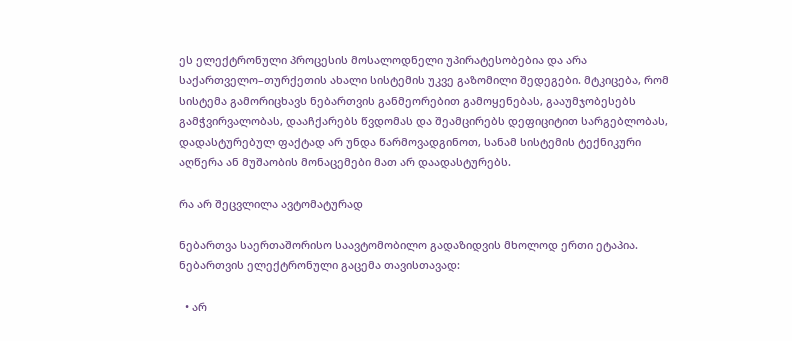ეს ელექტრონული პროცესის მოსალოდნელი უპირატესობებია და არა საქართველო–თურქეთის ახალი სისტემის უკვე გაზომილი შედეგები. მტკიცება, რომ სისტემა გამორიცხავს ნებართვის განმეორებით გამოყენებას, გააუმჯობესებს გამჭვირვალობას, დააჩქარებს წვდომას და შეამცირებს დეფიციტით სარგებლობას, დადასტურებულ ფაქტად არ უნდა წარმოვადგინოთ, სანამ სისტემის ტექნიკური აღწერა ან მუშაობის მონაცემები მათ არ დაადასტურებს.

რა არ შეცვლილა ავტომატურად

ნებართვა საერთაშორისო საავტომობილო გადაზიდვის მხოლოდ ერთი ეტაპია. ნებართვის ელექტრონული გაცემა თავისთავად:

  • არ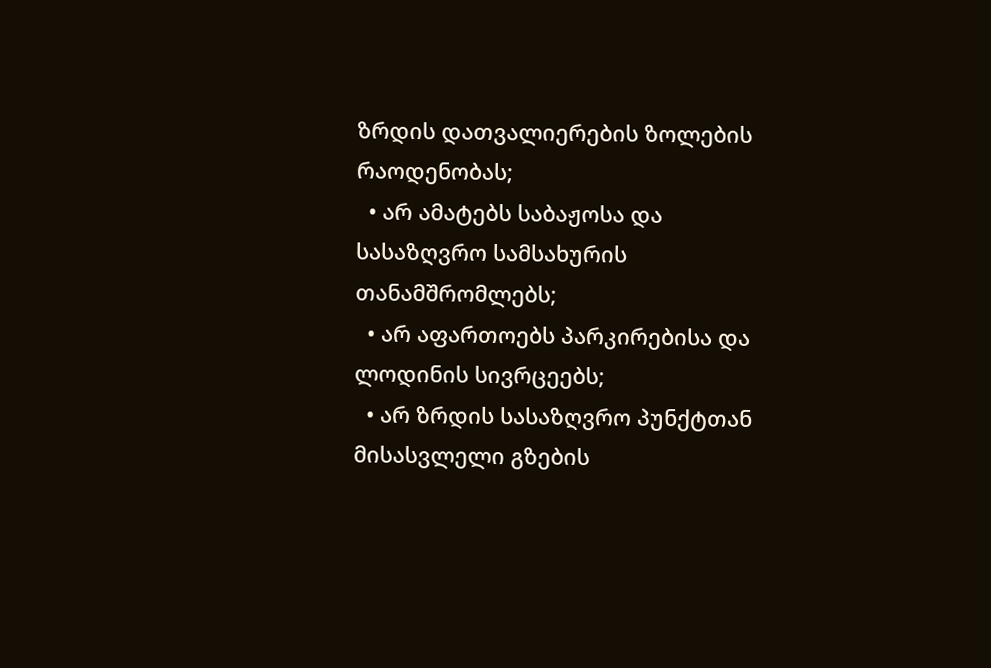ზრდის დათვალიერების ზოლების რაოდენობას;
  • არ ამატებს საბაჟოსა და სასაზღვრო სამსახურის თანამშრომლებს;
  • არ აფართოებს პარკირებისა და ლოდინის სივრცეებს;
  • არ ზრდის სასაზღვრო პუნქტთან მისასვლელი გზების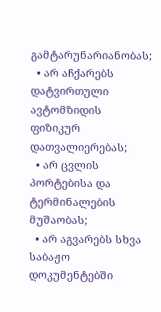გამტარუნარიანობას;
  • არ აჩქარებს დატვირთული ავტომზიდის ფიზიკურ დათვალიერებას;
  • არ ცვლის პორტებისა და ტერმინალების მუშაობას;
  • არ აგვარებს სხვა საბაჟო დოკუმენტებში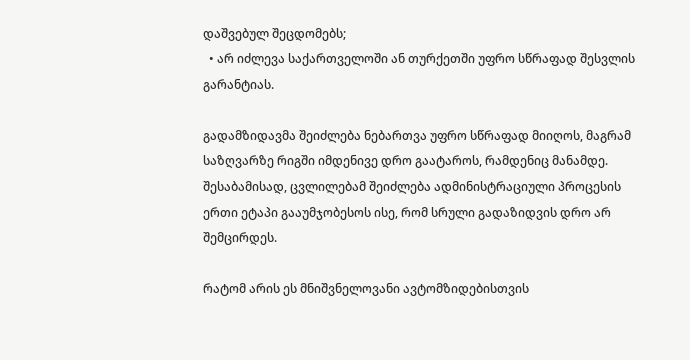დაშვებულ შეცდომებს;
  • არ იძლევა საქართველოში ან თურქეთში უფრო სწრაფად შესვლის გარანტიას.

გადამზიდავმა შეიძლება ნებართვა უფრო სწრაფად მიიღოს, მაგრამ საზღვარზე რიგში იმდენივე დრო გაატაროს, რამდენიც მანამდე. შესაბამისად, ცვლილებამ შეიძლება ადმინისტრაციული პროცესის ერთი ეტაპი გააუმჯობესოს ისე, რომ სრული გადაზიდვის დრო არ შემცირდეს.

რატომ არის ეს მნიშვნელოვანი ავტომზიდებისთვის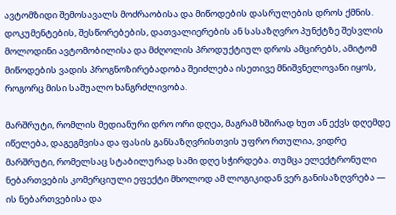ავტომზიდი შემოსავალს მოძრაობისა და მიწოდების დასრულების დროს ქმნის. დოკუმენტების, შესწორებების, დათვალიერების ან სასაზღვრო პუნქტზე შესვლის მოლოდინი ავტომობილისა და მძღოლის პროდუქტიულ დროს ამცირებს, ამიტომ მიწოდების ვადის პროგნოზირებადობა შეიძლება ისეთივე მნიშვნელოვანი იყოს, როგორც მისი საშუალო ხანგრძლივობა.

მარშრუტი, რომლის მედიანური დრო ორი დღეა, მაგრამ ხშირად ხუთ ან ექვს დღემდე იწელება, დაგეგმვისა და ფასის განსაზღვრისთვის უფრო რთულია, ვიდრე მარშრუტი, რომელსაც სტაბილურად სამი დღე სჭირდება. თუმცა ელექტრონული ნებართვების კომერციული ეფექტი მხოლოდ ამ ლოგიკიდან ვერ განისაზღვრება — ის ნებართვებისა და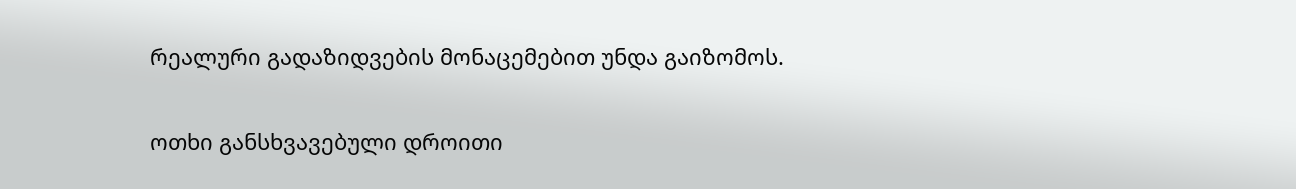რეალური გადაზიდვების მონაცემებით უნდა გაიზომოს.

ოთხი განსხვავებული დროითი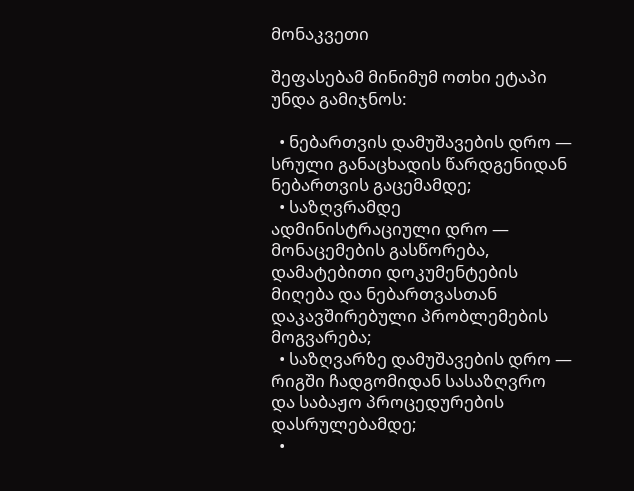მონაკვეთი

შეფასებამ მინიმუმ ოთხი ეტაპი უნდა გამიჯნოს:

  • ნებართვის დამუშავების დრო — სრული განაცხადის წარდგენიდან ნებართვის გაცემამდე;
  • საზღვრამდე ადმინისტრაციული დრო — მონაცემების გასწორება, დამატებითი დოკუმენტების მიღება და ნებართვასთან დაკავშირებული პრობლემების მოგვარება;
  • საზღვარზე დამუშავების დრო — რიგში ჩადგომიდან სასაზღვრო და საბაჟო პროცედურების დასრულებამდე;
  •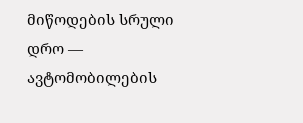მიწოდების სრული დრო — ავტომობილების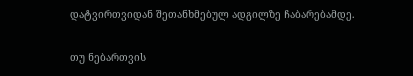დატვირთვიდან შეთანხმებულ ადგილზე ჩაბარებამდე.

თუ ნებართვის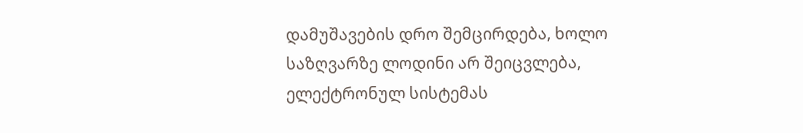დამუშავების დრო შემცირდება, ხოლო საზღვარზე ლოდინი არ შეიცვლება, ელექტრონულ სისტემას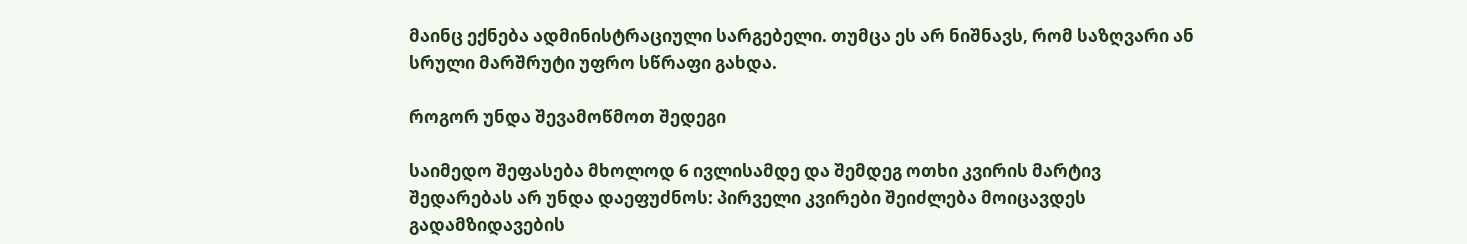მაინც ექნება ადმინისტრაციული სარგებელი. თუმცა ეს არ ნიშნავს, რომ საზღვარი ან სრული მარშრუტი უფრო სწრაფი გახდა.

როგორ უნდა შევამოწმოთ შედეგი

საიმედო შეფასება მხოლოდ 6 ივლისამდე და შემდეგ ოთხი კვირის მარტივ შედარებას არ უნდა დაეფუძნოს: პირველი კვირები შეიძლება მოიცავდეს გადამზიდავების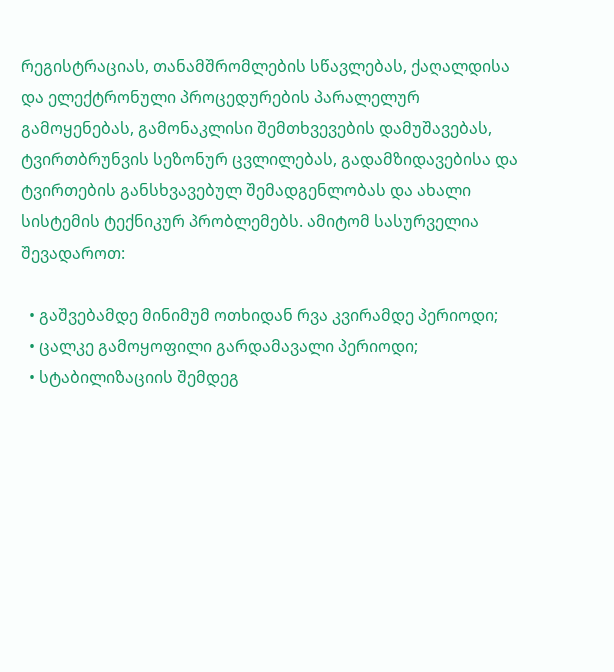რეგისტრაციას, თანამშრომლების სწავლებას, ქაღალდისა და ელექტრონული პროცედურების პარალელურ გამოყენებას, გამონაკლისი შემთხვევების დამუშავებას, ტვირთბრუნვის სეზონურ ცვლილებას, გადამზიდავებისა და ტვირთების განსხვავებულ შემადგენლობას და ახალი სისტემის ტექნიკურ პრობლემებს. ამიტომ სასურველია შევადაროთ:

  • გაშვებამდე მინიმუმ ოთხიდან რვა კვირამდე პერიოდი;
  • ცალკე გამოყოფილი გარდამავალი პერიოდი;
  • სტაბილიზაციის შემდეგ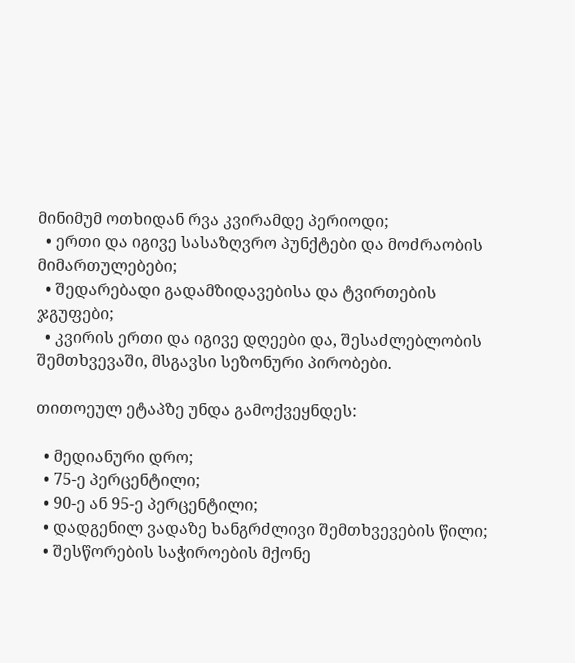მინიმუმ ოთხიდან რვა კვირამდე პერიოდი;
  • ერთი და იგივე სასაზღვრო პუნქტები და მოძრაობის მიმართულებები;
  • შედარებადი გადამზიდავებისა და ტვირთების ჯგუფები;
  • კვირის ერთი და იგივე დღეები და, შესაძლებლობის შემთხვევაში, მსგავსი სეზონური პირობები.

თითოეულ ეტაპზე უნდა გამოქვეყნდეს:

  • მედიანური დრო;
  • 75-ე პერცენტილი;
  • 90-ე ან 95-ე პერცენტილი;
  • დადგენილ ვადაზე ხანგრძლივი შემთხვევების წილი;
  • შესწორების საჭიროების მქონე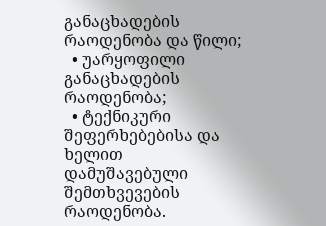განაცხადების რაოდენობა და წილი;
  • უარყოფილი განაცხადების რაოდენობა;
  • ტექნიკური შეფერხებებისა და ხელით დამუშავებული შემთხვევების რაოდენობა.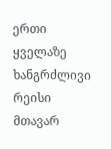ერთი ყველაზე ხანგრძლივი რეისი მთავარ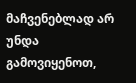მაჩვენებლად არ უნდა გამოვიყენოთ,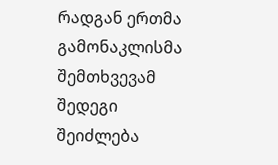რადგან ერთმა გამონაკლისმა შემთხვევამ შედეგი შეიძლება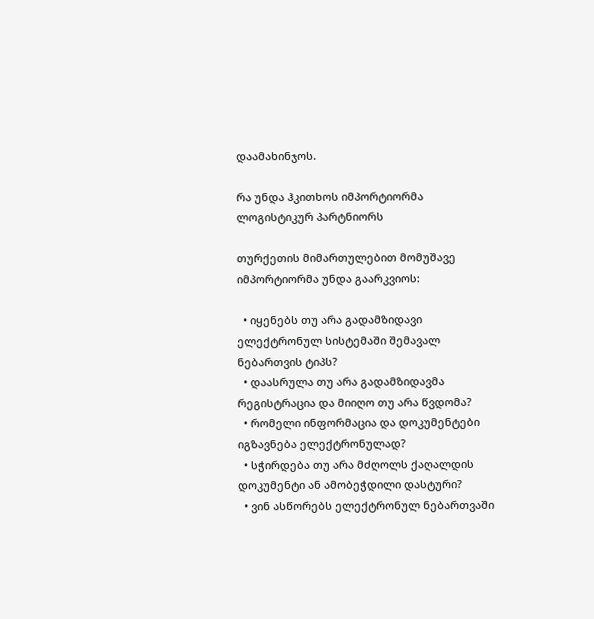დაამახინჯოს.

რა უნდა ჰკითხოს იმპორტიორმა ლოგისტიკურ პარტნიორს

თურქეთის მიმართულებით მომუშავე იმპორტიორმა უნდა გაარკვიოს:

  • იყენებს თუ არა გადამზიდავი ელექტრონულ სისტემაში შემავალ ნებართვის ტიპს?
  • დაასრულა თუ არა გადამზიდავმა რეგისტრაცია და მიიღო თუ არა წვდომა?
  • რომელი ინფორმაცია და დოკუმენტები იგზავნება ელექტრონულად?
  • სჭირდება თუ არა მძღოლს ქაღალდის დოკუმენტი ან ამობეჭდილი დასტური?
  • ვინ ასწორებს ელექტრონულ ნებართვაში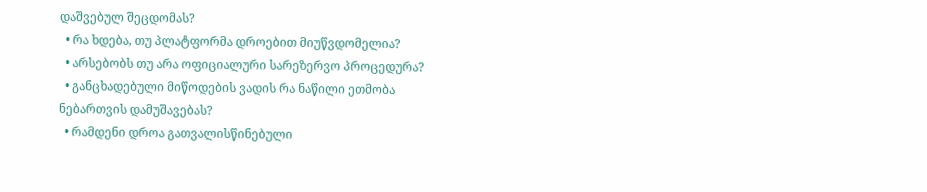დაშვებულ შეცდომას?
  • რა ხდება, თუ პლატფორმა დროებით მიუწვდომელია?
  • არსებობს თუ არა ოფიციალური სარეზერვო პროცედურა?
  • განცხადებული მიწოდების ვადის რა ნაწილი ეთმობა ნებართვის დამუშავებას?
  • რამდენი დროა გათვალისწინებული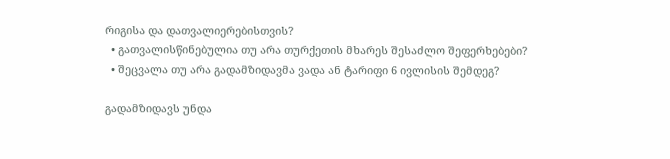რიგისა და დათვალიერებისთვის?
  • გათვალისწინებულია თუ არა თურქეთის მხარეს შესაძლო შეფერხებები?
  • შეცვალა თუ არა გადამზიდავმა ვადა ან ტარიფი 6 ივლისის შემდეგ?

გადამზიდავს უნდა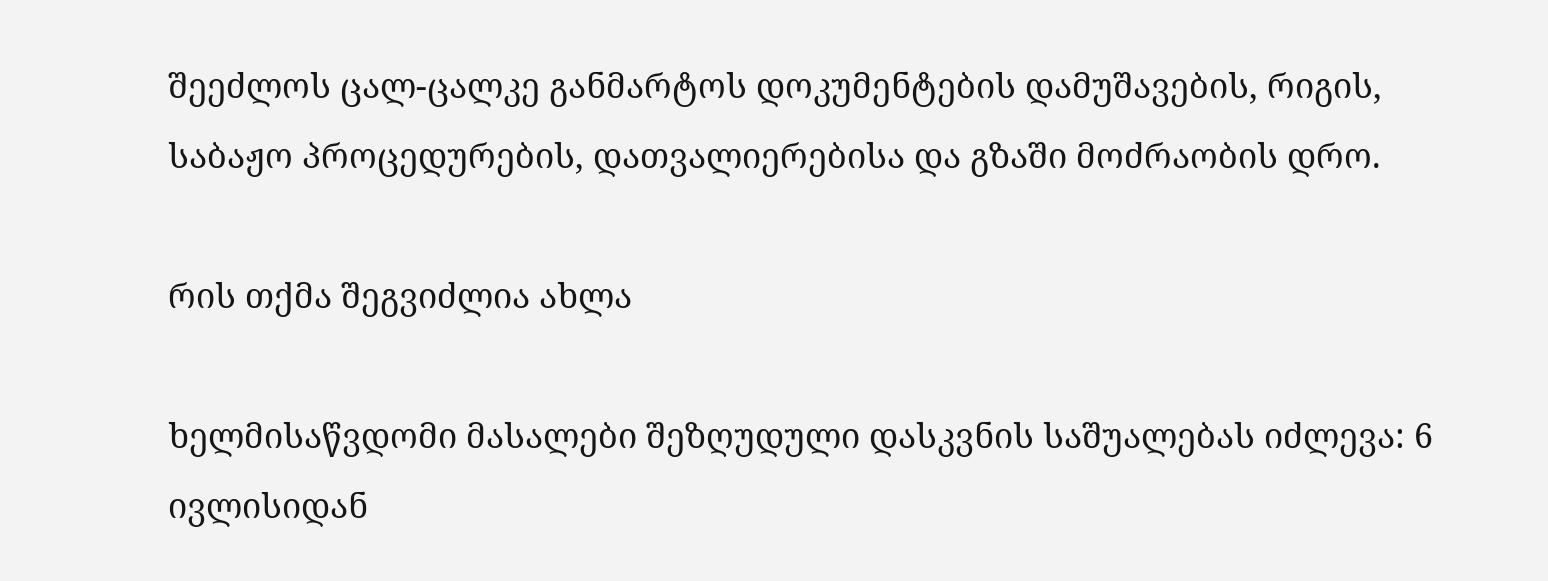შეეძლოს ცალ-ცალკე განმარტოს დოკუმენტების დამუშავების, რიგის, საბაჟო პროცედურების, დათვალიერებისა და გზაში მოძრაობის დრო.

რის თქმა შეგვიძლია ახლა

ხელმისაწვდომი მასალები შეზღუდული დასკვნის საშუალებას იძლევა: 6 ივლისიდან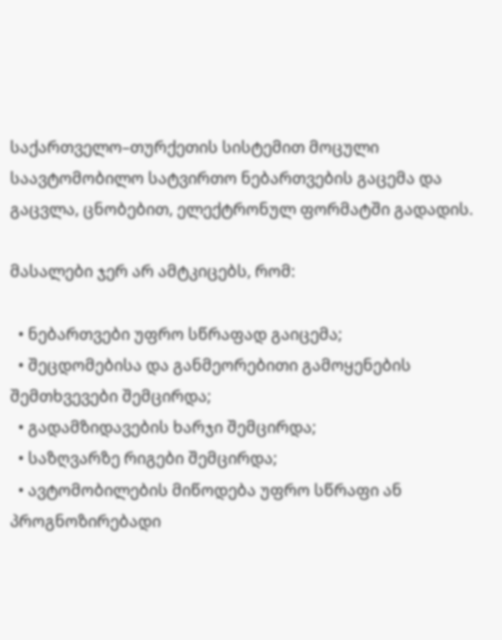საქართველო–თურქეთის სისტემით მოცული საავტომობილო სატვირთო ნებართვების გაცემა და გაცვლა, ცნობებით, ელექტრონულ ფორმატში გადადის.

მასალები ჯერ არ ამტკიცებს, რომ:

  • ნებართვები უფრო სწრაფად გაიცემა;
  • შეცდომებისა და განმეორებითი გამოყენების შემთხვევები შემცირდა;
  • გადამზიდავების ხარჯი შემცირდა;
  • საზღვარზე რიგები შემცირდა;
  • ავტომობილების მიწოდება უფრო სწრაფი ან პროგნოზირებადი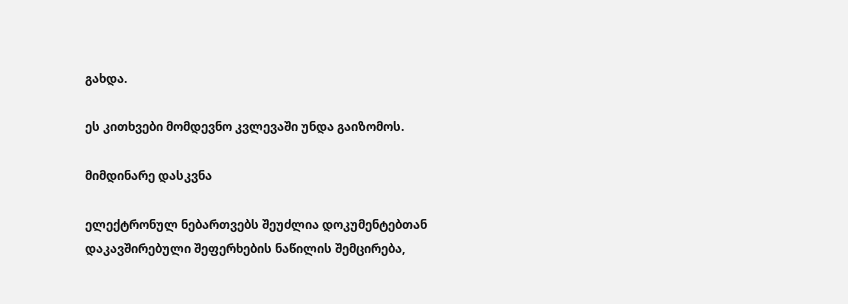გახდა.

ეს კითხვები მომდევნო კვლევაში უნდა გაიზომოს.

მიმდინარე დასკვნა

ელექტრონულ ნებართვებს შეუძლია დოკუმენტებთან დაკავშირებული შეფერხების ნაწილის შემცირება,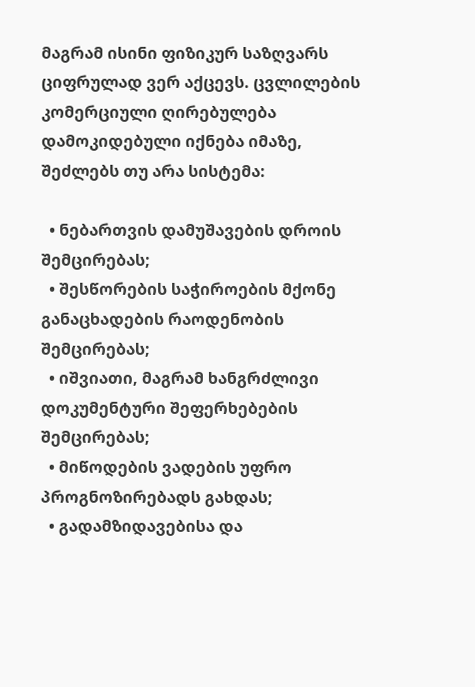მაგრამ ისინი ფიზიკურ საზღვარს ციფრულად ვერ აქცევს. ცვლილების კომერციული ღირებულება დამოკიდებული იქნება იმაზე, შეძლებს თუ არა სისტემა:

  • ნებართვის დამუშავების დროის შემცირებას;
  • შესწორების საჭიროების მქონე განაცხადების რაოდენობის შემცირებას;
  • იშვიათი, მაგრამ ხანგრძლივი დოკუმენტური შეფერხებების შემცირებას;
  • მიწოდების ვადების უფრო პროგნოზირებადს გახდას;
  • გადამზიდავებისა და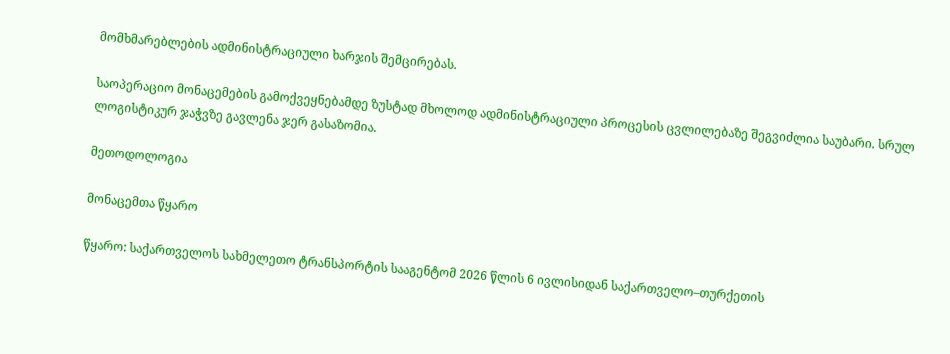მომხმარებლების ადმინისტრაციული ხარჯის შემცირებას.

საოპერაციო მონაცემების გამოქვეყნებამდე ზუსტად მხოლოდ ადმინისტრაციული პროცესის ცვლილებაზე შეგვიძლია საუბარი. სრულ ლოგისტიკურ ჯაჭვზე გავლენა ჯერ გასაზომია.

მეთოდოლოგია

მონაცემთა წყარო

წყარო: საქართველოს სახმელეთო ტრანსპორტის სააგენტომ 2026 წლის 6 ივლისიდან საქართველო–თურქეთის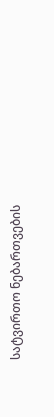სატვირთო ნებართვების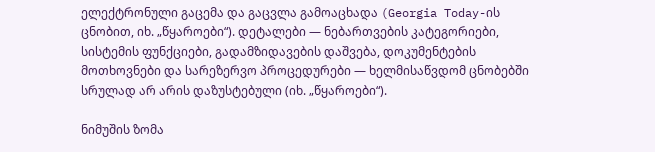ელექტრონული გაცემა და გაცვლა გამოაცხადა (Georgia Today-ის ცნობით, იხ. „წყაროები“). დეტალები — ნებართვების კატეგორიები, სისტემის ფუნქციები, გადამზიდავების დაშვება, დოკუმენტების მოთხოვნები და სარეზერვო პროცედურები — ხელმისაწვდომ ცნობებში სრულად არ არის დაზუსტებული (იხ. „წყაროები“).

ნიმუშის ზომა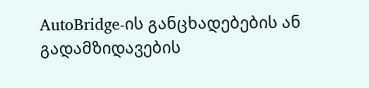AutoBridge-ის განცხადებების ან გადამზიდავების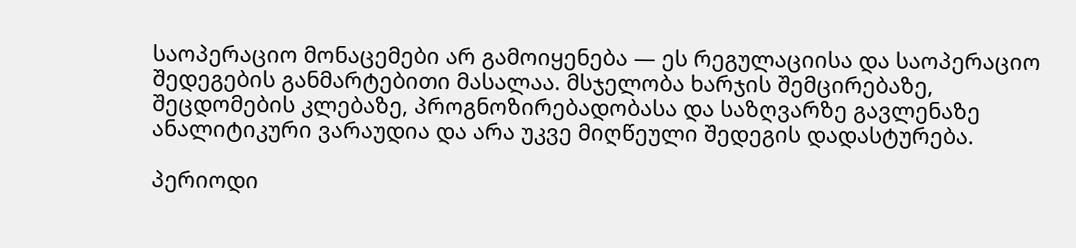საოპერაციო მონაცემები არ გამოიყენება — ეს რეგულაციისა და საოპერაციო შედეგების განმარტებითი მასალაა. მსჯელობა ხარჯის შემცირებაზე, შეცდომების კლებაზე, პროგნოზირებადობასა და საზღვარზე გავლენაზე ანალიტიკური ვარაუდია და არა უკვე მიღწეული შედეგის დადასტურება.

პერიოდი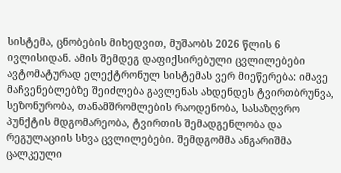სისტემა, ცნობების მიხედვით, მუშაობს 2026 წლის 6 ივლისიდან. ამის შემდეგ დაფიქსირებული ცვლილებები ავტომატურად ელექტრონულ სისტემას ვერ მიეწერება: იმავე მაჩვენებლებზე შეიძლება გავლენას ახდენდეს ტვირთბრუნვა, სეზონურობა, თანამშრომლების რაოდენობა, სასაზღვრო პუნქტის მდგომარეობა, ტვირთის შემადგენლობა და რეგულაციის სხვა ცვლილებები. შემდგომმა ანგარიშმა ცალკეული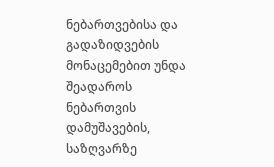ნებართვებისა და გადაზიდვების მონაცემებით უნდა შეადაროს ნებართვის დამუშავების, საზღვარზე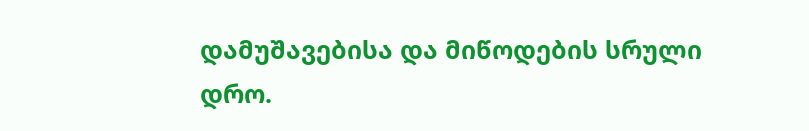დამუშავებისა და მიწოდების სრული დრო.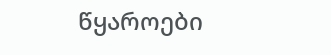წყაროები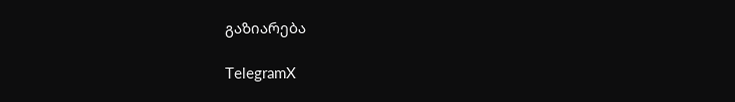გაზიარება

TelegramX